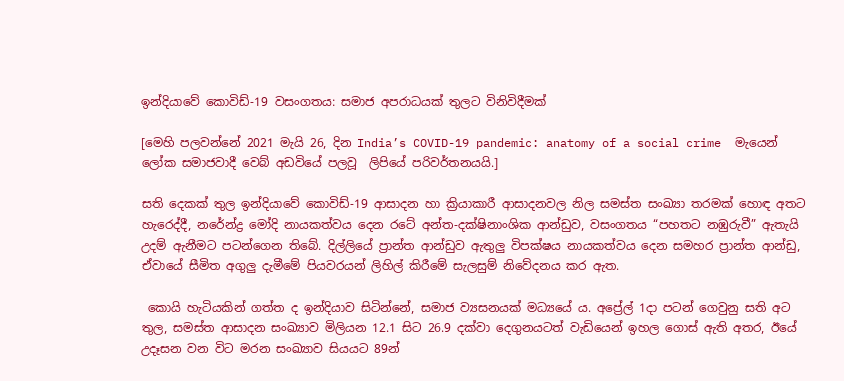ඉන්දියාවේ කොවිඩ්-19 වසංගතය: සමාජ අපරාධයක් තුලට විනිවිදීමක්

[මෙහි පලවන්නේ 2021 මැයි 26, දින India’s COVID-19 pandemic: anatomy of a social crime  මැයෙන් ලෝක සමාජවාදී වෙබ් අඩවියේ පලවූ  ලිපියේ පරිවර්තනයයි.]

සති දෙකක් තුල ඉන්දියාවේ කොවිඩ්-19 ආසාදන හා ක්‍රියාකාරී ආසාදනවල නිල සමස්ත සංඛ්‍යා තරමක් හොඳ අතට හැරෙද්දී, නරේන්ද්‍ර මෝදි නායකත්වය දෙන රටේ අන්ත-දක්ෂිනාංශික ආන්ඩුව, වසංගතය “පහතට නඹුරුවී” ඇතැයි උදම් ඇනීමට පටන්ගෙන තිබේ. දිල්ලියේ ප්‍රාන්ත ආන්ඩුව ඇතුලු විපක්ෂය නායකත්වය දෙන සමහර ප්‍රාන්ත ආන්ඩු, ඒවායේ සීමිත අගුලු දැමීමේ පියවරයන් ලිහිල් කිරීමේ සැලසුම් නිවේදනය කර ඇත.

 කොයි හැටියකින් ගත්ත ද ඉන්දියාව සිටින්නේ, සමාජ ව්‍යසනයක් මධ්‍යයේ ය. අප්‍රේල් 1දා පටන් ගෙවුනු සති අට තුල, සමස්ත ආසාදන සංඛ්‍යාව මිලියන 12.1 සිට 26.9 දක්වා දෙගුනයටත් වැඩියෙන් ඉහල ගොස් ඇති අතර, ඊයේ උදෑසන වන විට මරන සංඛ්‍යාව සියයට 89න්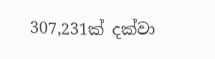307,231ක් දක්වා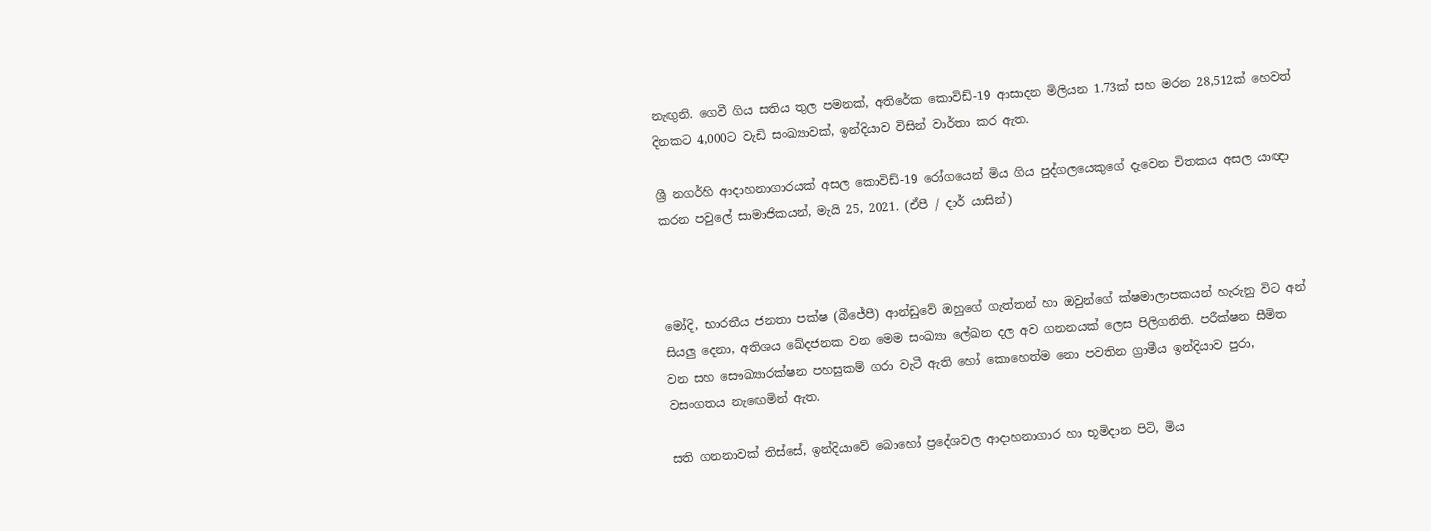නැඟුනි. ගෙවී ගිය සතිය තුල පමනක්, අතිරේක කොවිඩ්-19 ආසාදන මිලියන 1.73ක් සහ මරන 28,512ක් හෙවත් දිනකට 4,000ට වැඩි සංඛ්‍යාවක්, ඉන්දියාව විසින් වාර්තා කර ඇත.

ශ්‍රී නගර්හි ආදාහනාගාරයක් අසල කොවිඩ්-19 රෝගයෙන් මිය ගිය පුද්ගලයෙකුගේ දැවෙන චිතකය අසල යාඥා කරන පවුලේ සාමාජිකයන්, මැයි 25, 2021. (ඒපී / දාර් යාසින්)



මෝදි, භාරතීය ජනතා පක්ෂ (බීජේපී) ආන්ඩුවේ ඔහුගේ ගැත්තන් හා ඔවුන්ගේ ක්ෂමාලාපකයන් හැරුනු විට අන් සියලු දෙනා, අතිශය ඛේදජනක වන මෙම සංඛ්‍යා ලේඛන දල අව ගනනයක් ලෙස පිලිගනිති. පරීක්ෂන සීමිත වන සහ සෞඛ්‍යාරක්ෂන පහසුකම් ගරා වැටී ඇති හෝ කොහෙත්ම නො පවතින ග්‍රාමීය ඉන්දියාව පුරා, වසංගතය නැඟෙමින් ඇත.

සති ගනනාවක් තිස්සේ, ඉන්දියාවේ බොහෝ ප්‍රදේශවල ආදාහනාගාර හා භූමිදාන පිටි, මිය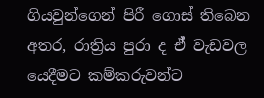ගියවුන්ගෙන් පිරී ගොස් තිබෙන අතර, රාත්‍රිය පුරා ද ඒ් වැඩවල යෙදීමට කම්කරුවන්ට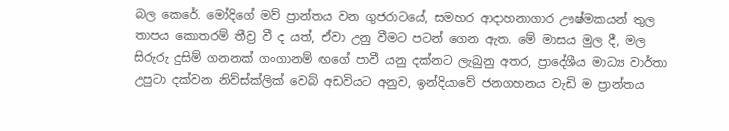බල කෙරේ. මෝදිගේ මව් ප්‍රාන්තය වන ගුජරාටයේ, සමහර ආදාහනාගාර ඌෂ්මකයන් තුල තාපය කොතරම් තීව්‍ර වී ද යත්, ඒවා උනු වීමට පටන් ගෙන ඇත. මේ මාසය මුල දී, මල සිරුරු දුසිම් ගනනක් ගංගානම් ඟගේ පාවී යනු දක්නට ලැබුනු අතර, ප්‍රාදේශීය මාධ්‍ය වාර්තා උපුටා දක්වන නිව්ස්ක්ලික් වෙබ් අඩවියට අනුව, ඉන්දියාවේ ජනගහනය වැඩි ම ප්‍රාන්තය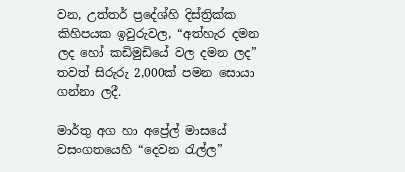වන, උත්තර් ප්‍රදේශ්හි දිස්ත්‍රික්ක කිහිපයක ඉවුරුවල, “අත්හැර දමන ලද හෝ කඩිමුඩියේ වල දමන ලද” තවත් සිරුරු 2,000ක් පමන සොයා ගන්නා ලදී.

මාර්තු අග හා අප්‍රේල් මාසයේ වසංගතයෙහි “දෙවන රැල්ල”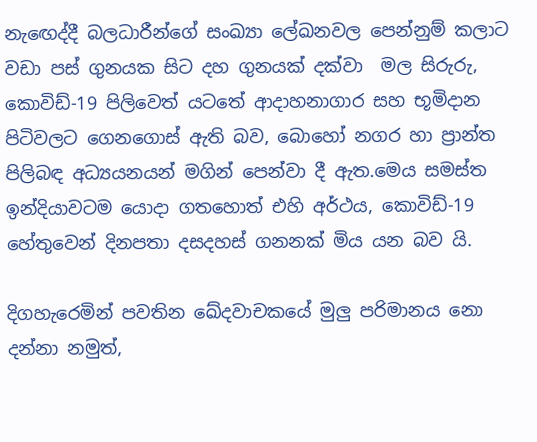නැඟෙද්දී බලධාරීන්ගේ සංඛ්‍යා ලේඛනවල පෙන්නුම් කලාට වඩා පස් ගුනයක සිට දහ ගුනයක් දක්වා  මල සිරුරු, කොවිඩ්-19 පිලිවෙත් යටතේ ආදාහනාගාර සහ භූමිදාන පිටිවලට ගෙනගොස් ඇති බව, බොහෝ නගර හා ප්‍රාන්ත පිලිබඳ අධ්‍යයනයන් මගින් පෙන්වා දී ඇත.මෙය සමස්ත ඉන්දියාවටම යොදා ගතහොත් එහි අර්ථය, කොවිඩ්-19 හේතුවෙන් දිනපතා දසදහස් ගනනක් මිය යන බව යි.

දිගහැරෙමින් පවතින ඛේදවාචකයේ මුලු පරිමානය නො දන්නා නමුත්,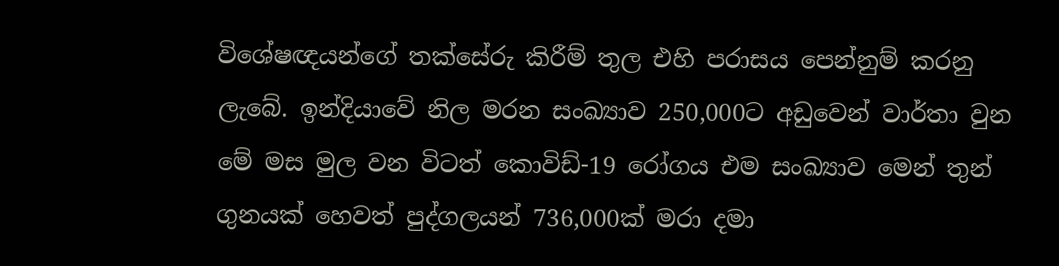විශේෂඥයන්ගේ තක්සේරු කිරීම් තුල එහි පරාසය පෙන්නුම් කරනු ලැබේ. ඉන්දියාවේ නිල මරන සංඛ්‍යාව 250,000ට අඩුවෙන් වාර්තා වුන මේ මස මුල වන විටත් කොවිඩ්-19 රෝගය එම සංඛ්‍යාව මෙන් තුන් ගුනයක් හෙවත් පුද්ගලයන් 736,000ක් මරා දමා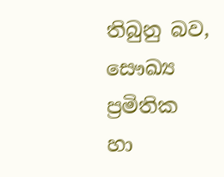තිබුනු බව, සෞඛ්‍ය ප්‍රමිතික හා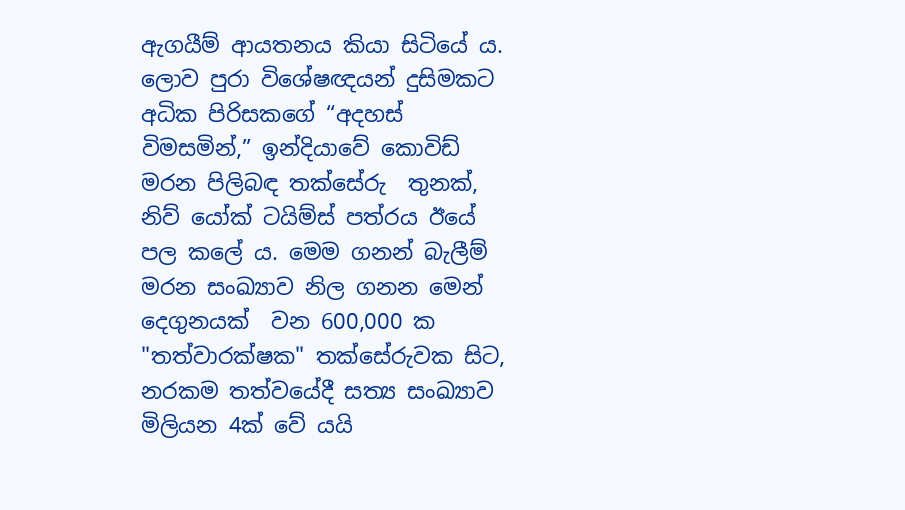ඇගයීම් ආයතනය කියා සිටියේ ය. ලොව පුරා විශේෂඥයන් දුසිමකට අධික පිරිසකගේ “අදහස් විමසමින්,” ඉන්දියාවේ කොවිඩ් මරන පිලිබඳ තක්සේරු  තුනක්, නිව් යෝක් ටයිම්ස් පත්රය ඊයේ පල කලේ ය. මෙම ගනන් බැලීම් මරන සංඛ්‍යාව නිල ගනන මෙන් දෙගුනයක්  වන 600,000 ක  "තත්වාරක්ෂක" තක්සේරුවක සිට, නරකම තත්වයේදී සත්‍ය සංඛ්‍යාව මිලියන 4ක් වේ යයි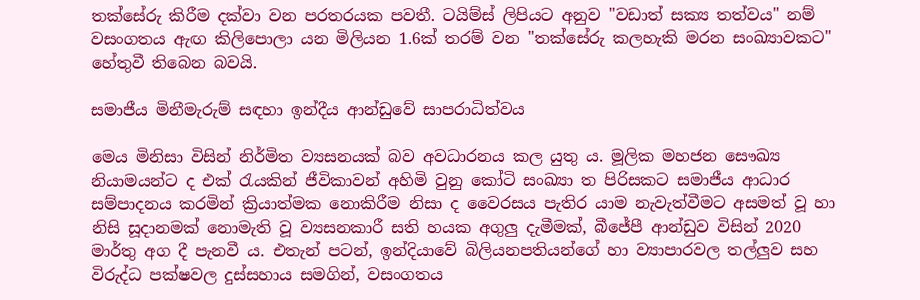තක්සේරු කිරීම දක්වා වන පරතරයක පවතී. ටයිම්ස් ලිපියට අනුව "වඩාත් සක්‍ය තත්වය" නම් වසංගතය ඇඟ කිලිපොලා යන මිලියන 1.6ක් තරම් වන "තක්සේරු කලහැකි මරන සංඛ්‍යාවකට"   හේතුවී තිබෙන බවයි.

සමාජීය මිනීමැරුම් සඳහා ඉන්දීය ආන්ඩුවේ සාපරාධිත්වය

මෙය මිනිසා විසින් නිර්මිත ව්‍යසනයක් බව අවධාරනය කල යුතු ය. මූලික මහජන සෞඛ්‍ය නියාමයන්ට ද එක් රැයකින් ජීවිකාවන් අහිමි වුනු කෝටි සංඛ්‍යා ත පිරිසකට සමාජීය ආධාර සම්පාදනය කරමින් ක්‍රියාත්මක නොකිරීම නිසා ද වෛරසය පැතිර යාම නැවැත්වීමට අසමත් වූ හා නිසි සූදානමක් නොමැති වූ ව්‍යසනකාරී සති හයක අගුලු දැමීමක්, බීජේපී ආන්ඩුව විසින් 2020 මාර්තු අග දී පැනවී ය. එතැන් පටන්, ඉන්දියාවේ බිලියනපතියන්ගේ හා ව්‍යාපාරවල තල්ලුව සහ විරුද්ධ පක්ෂවල දුස්සහාය සමගින්, වසංගතය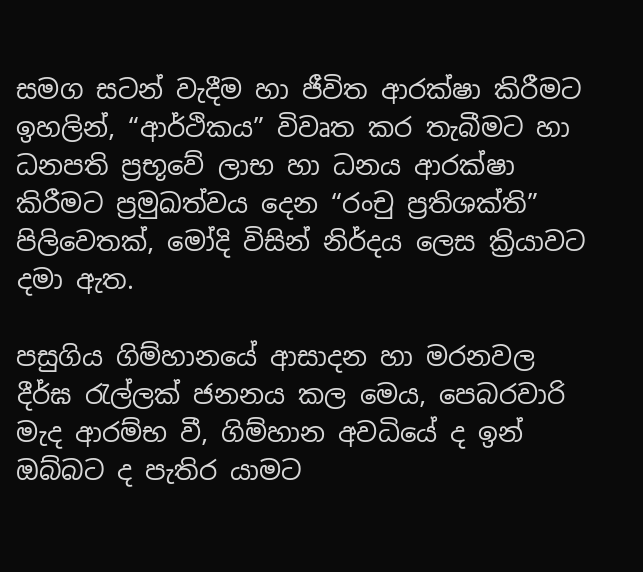සමග සටන් වැදීම හා ජීවිත ආරක්ෂා කිරීමට ඉහලින්, “ආර්ථිකය” විවෘත කර තැබීමට හා ධනපති ප්‍රභූවේ ලාභ හා ධනය ආරක්ෂා කිරීමට ප්‍රමුඛත්වය දෙන “රංචු ප්‍රතිශක්ති” පිලිවෙතක්, මෝදි විසින් නිර්දය ලෙස ක්‍රියාවට දමා ඇත.

පසුගිය ගිම්හානයේ ආසාදන හා මරනවල දීර්ඝ රැල්ලක් ජනනය කල මෙය, පෙබරවාරි මැද ආරම්භ වී, ගිම්හාන අවධියේ ද ඉන් ඔබ්බට ද පැතිර යාමට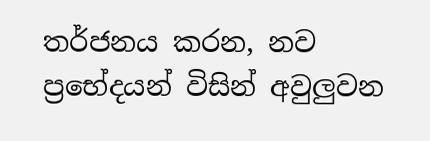තර්ජනය කරන, නව ප්‍රභේදයන් විසින් අවුලුවන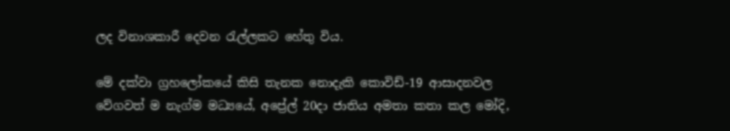ලද විනාශකාරී දෙවන රැල්ලකට හේතු විය.

මේ දක්වා ග්‍රහලෝකයේ කිසි තැනක නොදැකි කොවිඩ්-19 ආසාදනවල වේගවත් ම නැග්ම මධ්‍යයේ, අප්‍රේල් 20දා ජාතිය අමතා කතා කල මෝදි,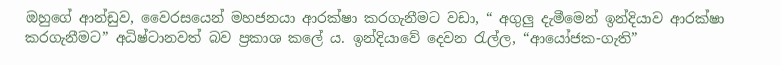ඔහුගේ ආන්ඩුව, වෛරසයෙන් මහජනයා ආරක්ෂා කරගැනීමට වඩා, “ අගුලු දැමීමෙන් ඉන්දියාව ආරක්ෂා කරගැනීමට” අධිෂ්ටානවත් බව ප්‍රකාශ කලේ ය. ඉන්දියාවේ දෙවන රැල්ල, “ආයෝජක-ගැති”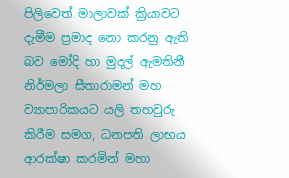පිලිවෙත් මාලාවක් ක්‍රියාවට දැමීම ප්‍රමාද නො කරනු ඇති බව මෝදි හා මුදල් ඇමතිනී නිර්මලා සීතාරාමන් මහ ව්‍යාපාරිකයට යලි තහවුරු කිරීම සමග, ධනපති ලාභය ආරක්ෂා කරමින් මහා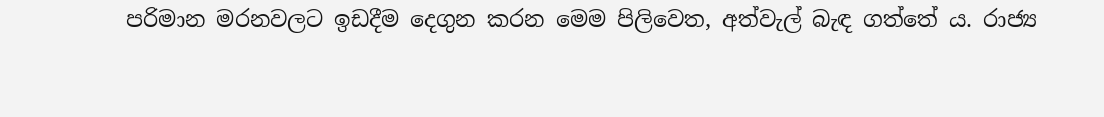පරිමාන මරනවලට ඉඩදීම දෙගුන කරන මෙම පිලිවෙත, අත්වැල් බැඳ ගත්තේ ය. රාජ්‍ය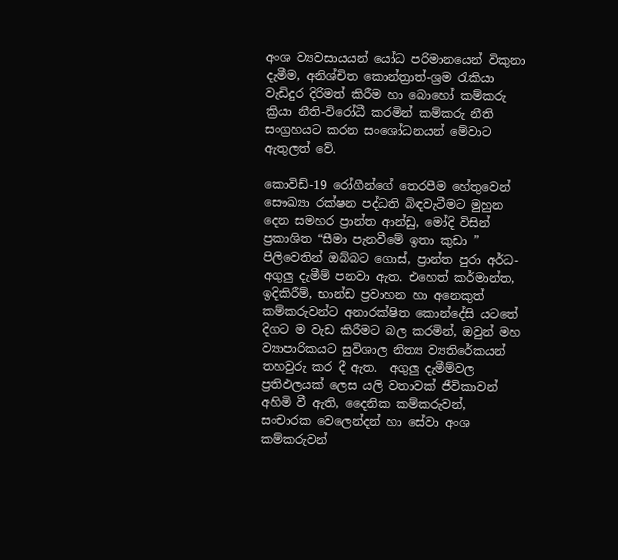අංශ ව්‍යවසායයන් යෝධ පරිමානයෙන් විකුනා දැමීම, අනිශ්චිත කොන්ත්‍රාත්-ශ්‍රම රැකියා වැඩිදුර දිරිමත් කිරීම හා බොහෝ කම්කරු ක්‍රියා නීති-විරෝධී කරමින් කම්කරු නීති සංග්‍රහයට කරන සංශෝධනයන් මේවාට ඇතුලත් වේ.

කොවිඩ්-19 රෝගීන්ගේ තෙරපීම හේතුවෙන් සෞඛ්‍යා රක්ෂන පද්ධති බිඳවැටීමට මුහුන දෙන සමහර ප්‍රාන්ත ආන්ඩු, මෝදි විසින් ප්‍රකාශිත “සීමා පැනවීමේ ඉතා කුඩා ” පිලිවෙතින් ඔබ්බට ගොස්, ප්‍රාන්ත පුරා අර්ධ-අගුලු දැමීම් පනවා ඇත. එහෙත් කර්මාන්ත, ඉදිකිරීම්, භාන්ඩ ප්‍රවාහන හා අනෙකුත් කම්කරුවන්ට අනාරක්ෂිත කොන්දේසි යටතේ දිගට ම වැඩ කිරීමට බල කරමින්, ඔවුන් මහ ව්‍යාපාරිකයට සුවිශාල නිත්‍ය ව්‍යතිරේකයන් තහවුරු කර දී ඇත.  අගුලු දැමීම්වල ප්‍රතිඵලයක් ලෙස යලි වතාවක් ජීවිකාවන් අහිමි වී ඇති, දෛනික කම්කරුවන්, සංචාරක වෙලෙන්දන් හා සේවා අංශ කම්කරුවන්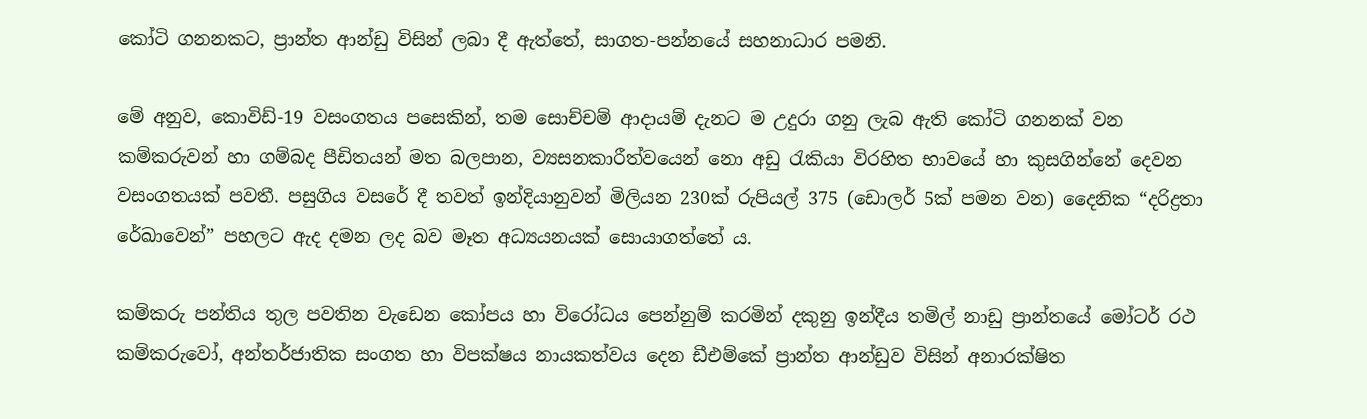කෝටි ගනනකට, ප්‍රාන්ත ආන්ඩු විසින් ලබා දී ඇත්තේ, සාගත-පන්නයේ සහනාධාර පමනි.

මේ අනුව, කොවිඩ්-19 වසංගතය පසෙකින්, තම සොච්චම් ආදායම් දැනට ම උදුරා ගනු ලැබ ඇති කෝටි ගනනක් වන කම්කරුවන් හා ගම්බද පීඩිතයන් මත බලපාන, ව්‍යසනකාරීත්වයෙන් නො අඩු රැකියා විරහිත භාවයේ හා කුසගින්නේ දෙවන වසංගතයක් පවතී. පසුගිය වසරේ දී තවත් ඉන්දියානුවන් මිලියන 230ක් රුපියල් 375 (ඩොලර් 5ක් පමන වන) දෛනික “දරිද්‍රතා රේඛාවෙන්” පහලට ඇද දමන ලද බව මෑත අධ්‍යයනයක් සොයාගත්තේ ය.

කම්කරු පන්තිය තුල පවතින වැඩෙන කෝපය හා විරෝධය පෙන්නුම් කරමින් දකුනු ඉන්දීය තමිල් නාඩු ප්‍රාන්තයේ මෝටර් රථ කම්කරුවෝ, අන්තර්ජාතික සංගත හා විපක්ෂය නායකත්වය දෙන ඩීඑම්කේ ප්‍රාන්ත ආන්ඩුව විසින් අනාරක්ෂිත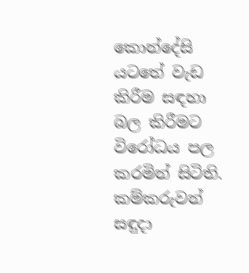කොන්දේසි යටතේ වැඩ කිරීම සඳහා බල කිරීමට විරෝධය පල කරමින් සිටිති. කම්කරුවන් සඳුදා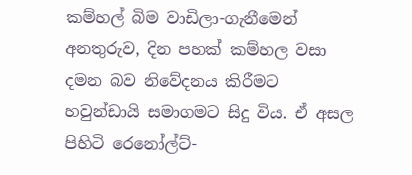කම්හල් බිම වාඩිලා-ගැනීමෙන් අනතුරුව, දින පහක් කම්හල වසා දමන බව නිවේදනය කිරීමට හවුන්ඩායි සමාගමට සිදු විය. ඒ අසල පිහිටි රෙනෝල්ට්-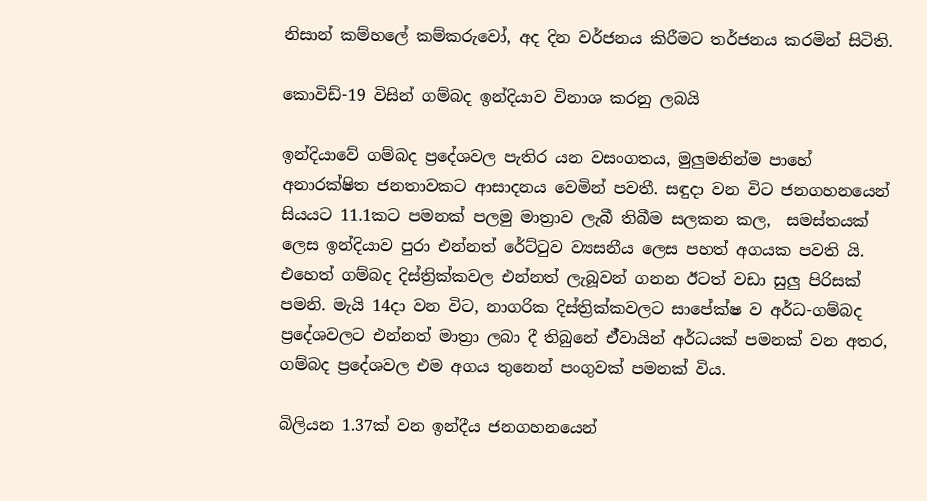නිසාන් කම්හලේ කම්කරුවෝ, අද දින වර්ජනය කිරීමට තර්ජනය කරමින් සිටිති.

කොවිඩ්-19 විසින් ගම්බද ඉන්දියාව විනාශ කරනු ලබයි

ඉන්දියාවේ ගම්බද ප්‍රදේශවල පැතිර යන වසංගතය, මුලුමනින්ම පාහේ අනාරක්ෂිත ජනතාවකට ආසාදනය වෙමින් පවතී. සඳුදා වන විට ජනගහනයෙන් සියයට 11.1කට පමනක් පලමු මාත්‍රාව ලැබී තිබීම සලකන කල,  සමස්තයක් ලෙස ඉන්දියාව පුරා එන්නත් රේට්ටුව ව්‍යසනීය ලෙස පහත් අගයක පවති යි. එහෙත් ගම්බද දිස්ත්‍රික්කවල එන්නත් ලැබූවන් ගනන ඊටත් වඩා සුලු පිරිසක් පමනි. මැයි 14දා වන විට, නාගරික දිස්ත්‍රික්කවලට සාපේක්ෂ ව අර්ධ-ගම්බද ප්‍රදේශවලට එන්නත් මාත්‍රා ලබා දී තිබුනේ ඒ්වායින් අර්ධයක් පමනක් වන අතර, ගම්බද ප්‍රදේශවල එම අගය තුනෙන් පංගුවක් පමනක් විය.

බිලියන 1.37ක් වන ඉන්දීය ජනගහනයෙන්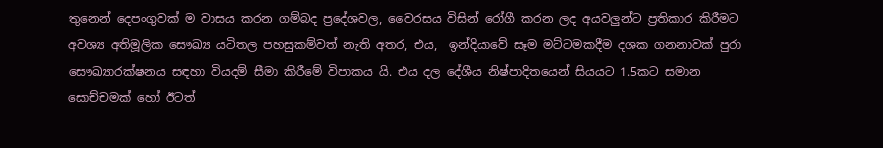තුනෙන් දෙපංගුවක් ම වාසය කරන ගම්බද ප්‍රදේශවල, වෛරසය විසින් රෝගී කරන ලද අයවලුන්ට ප්‍රතිකාර කිරීමට අවශ්‍ය අතිමූලික සෞඛ්‍ය යටිතල පහසුකම්වත් නැති අතර, එය,  ඉන්දියාවේ සෑම මට්ටමකදීම දශක ගනනාවක් පුරා සෞඛ්‍යාරක්ෂනය සඳහා වියදම් සීමා කිරීමේ විපාකය යි. එය දල දේශීය නිෂ්පාදිතයෙන් සියයට 1.5කට සමාන සොච්චමක් හෝ ඊටත්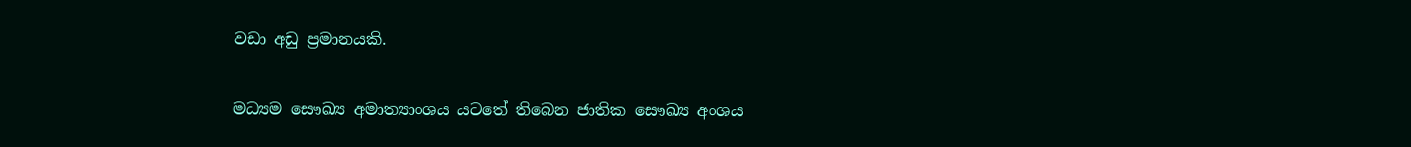වඩා අඩු ප්‍රමානයකි.

මධ්‍යම සෞඛ්‍ය අමාත්‍යාංශය යටතේ තිබෙන ජාතික සෞඛ්‍ය අංශය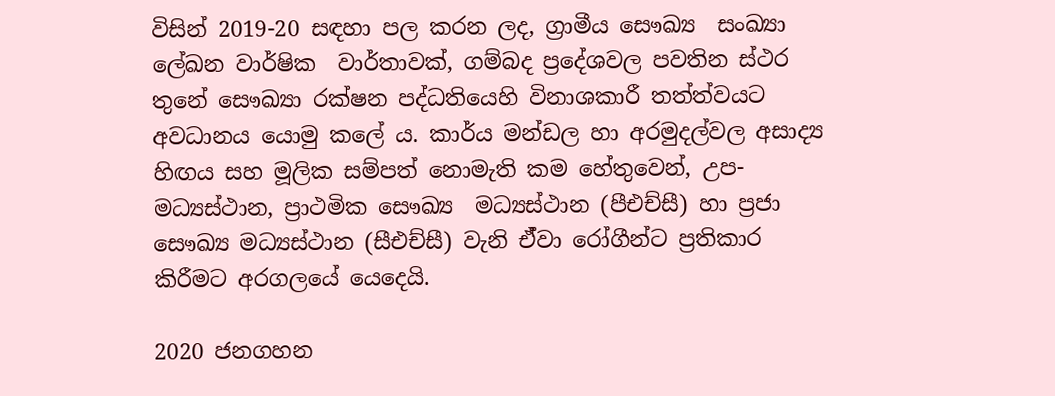විසින් 2019-20 සඳහා පල කරන ලද, ග්‍රාමීය සෞඛ්‍ය  සංඛ්‍යා ලේඛන වාර්ෂික  වාර්තාවක්, ගම්බද ප්‍රදේශවල පවතින ස්ථර තුනේ සෞඛ්‍යා රක්ෂන පද්ධතියෙහි විනාශකාරී තත්ත්වයට අවධානය යොමු කලේ ය. කාර්ය මන්ඩල හා අරමුදල්වල අසාද්‍ය හිඟය සහ මූලික සම්පත් නොමැති කම හේතුවෙන්, උප-මධ්‍යස්ථාන, ප්‍රාථමික සෞඛ්‍ය  මධ්‍යස්ථාන (පීඑච්සී) හා ප්‍රජා සෞඛ්‍ය මධ්‍යස්ථාන (සීඑච්සී) වැනි ඒ්වා රෝගීන්ට ප්‍රතිකාර කිරීමට අරගලයේ යෙදෙයි.

2020 ජනගහන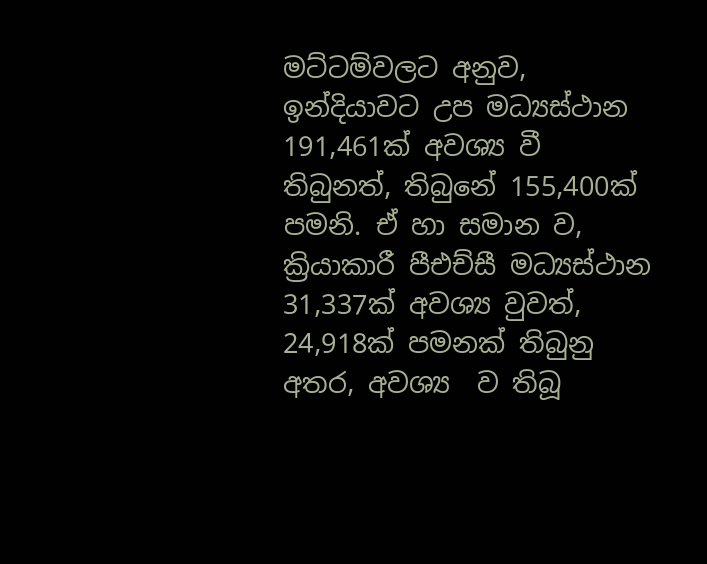මට්ටම්වලට අනුව, ඉන්දියාවට උප මධ්‍යස්ථාන 191,461ක් අවශ්‍ය වී  තිබුනත්, තිබුනේ 155,400ක් පමනි. ඒ හා සමාන ව, ක්‍රියාකාරී පීඑච්සී මධ්‍යස්ථාන  31,337ක් අවශ්‍ය වුවත්, 24,918ක් පමනක් තිබුනු අතර, අවශ්‍ය  ව තිබූ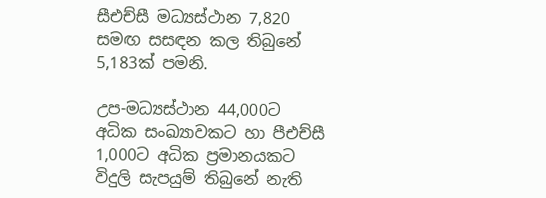සීඑච්සී මධ්‍යස්ථාන 7,820 සමඟ සසඳන කල තිබුනේ 5,183ක් පමනි.

උප-මධ්‍යස්ථාන 44,000ට අධික සංඛ්‍යාවකට හා පීඑච්සී 1,000ට අධික ප්‍රමානයකට විදුලි සැපයුම් තිබුනේ නැති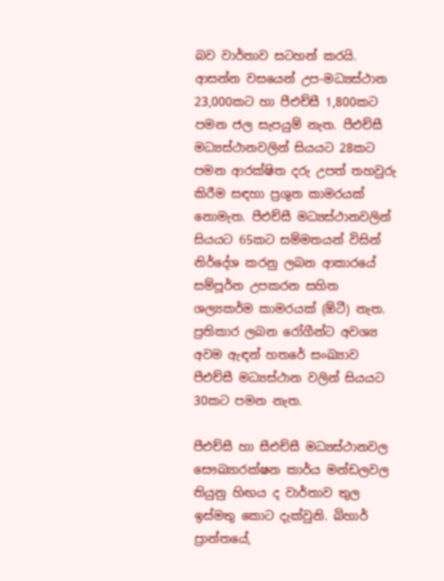බව වාර්තාව සටහන් කරයි. ආසන්න වසයෙන් උප-මධ්‍යස්ථාන 23,000කට හා පීඑච්සී 1,800කට පමන ජල සැපයුම් නැත. පීඑච්සී මධ්‍යස්ථානවලින් සියයට 28කට පමන ආරක්ෂිත දරු උපත් තහවුරු කිරීම සඳහා ප්‍රශුත කාමරයක් නොමැත. පීඑච්සී මධ්‍යස්ථානවලින් සියයට 65කට සම්මතයන් විසින් නිර්දේශ කරනු ලබන ආකාරයේ සම්පූර්න උපකරන සහිත ශල්‍යකර්ම කාමරයක් (ඕටී) නැත. ප්‍රතිකාර ලබන රෝගීන්ට අවශ්‍ය අවම ඇඳන් හතරේ සංඛ්‍යාව පීඑච්සී මධ්‍යස්ථාන වලින් සියයට 30කට පමන නැත.

පීඑච්සී හා සීඑච්සී මධ්‍යස්ථානවල සෞඛ්‍යාරක්ෂන කාර්ය මන්ඩලවල තියුනු හිඟය ද වාර්තාව තුල ඉස්මතු කොට දැක්වුනි. බිහාර් ප්‍රාන්තයේ,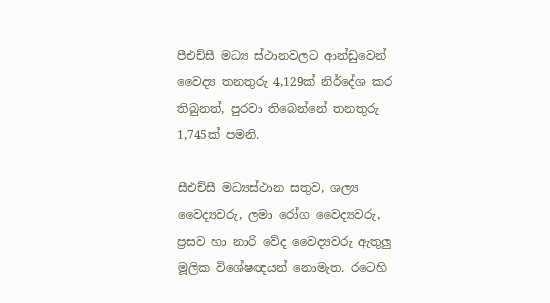පීඑච්සී මධ්‍ය ස්ථානවලට ආන්ඩුවෙන් වෛද්‍ය තනතුරු 4,129ක් නිර්දේශ කර තිබුනත්, පුරවා තිබෙන්නේ තනතුරු 1,745ක් පමනි.

සීඑච්සී මධ්‍යස්ථාන සතුව, ශල්‍ය වෛද්‍යවරු, ලමා රෝග වෛද්‍යවරු, ප්‍රසව හා නාරි වේද වෛද්‍යවරු ඇතුලු මූලික විශේෂඥයන් නොමැත. රටෙහි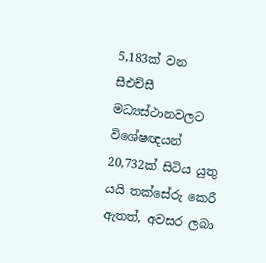5,183ක් වන සීඑච්සී මධ්‍යස්ථානවලට විශේෂඥයන් 20,732ක් සිටිය යුතු යයි තක්සේරු කෙරී ඇතත්, අවසර ලබා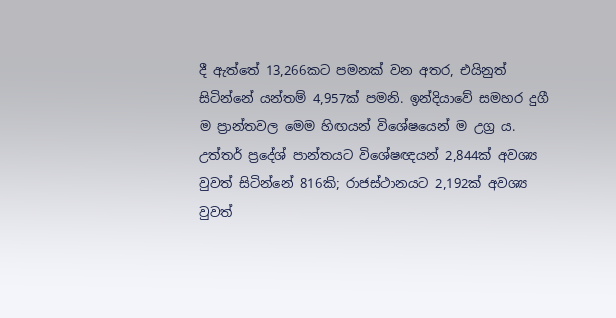දී ඇත්තේ 13,266කට පමනක් වන අතර, එයිනුත් සිටින්නේ යන්තම් 4,957ක් පමනි. ඉන්දියාවේ සමහර දුගී ම ප්‍රාන්තවල මෙම හිඟයන් විශේෂයෙන් ම උග්‍ර ය. උත්තර් ප්‍රදේශ් පාන්තයට විශේෂඥයන් 2,844ක් අවශ්‍ය වුවත් සිටින්නේ 816කි; රාජස්ථානයට 2,192ක් අවශ්‍ය වුවත්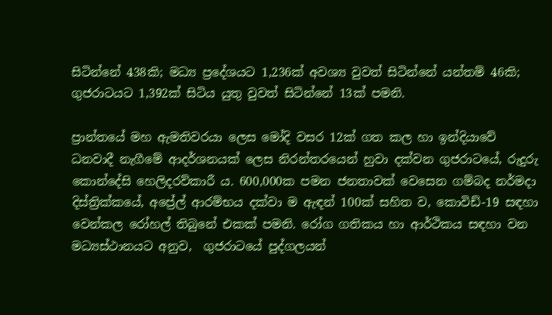සිටින්නේ 438කි; මධ්‍ය ප්‍රදේශයට 1,236ක් අවශ්‍ය වුවත් සිටින්නේ යන්තම් 46කි; ගුජරාටයට 1,392ක් සිටිය යුතු වුවත් සිටින්නේ 13ක් පමනි.

ප්‍රාන්තයේ මහ ඇමතිවරයා ලෙස මෝදි වසර 12ක් ගත කල හා ඉන්දියාවේ ධනවාදී නැගීමේ ආදර්ශනයක් ලෙස නිරන්තරයෙන් හුවා දක්වන ගුජරාටයේ, රුදුරු කොන්දේසි හෙලිදරව්කාරී ය. 600,000ක පමන ජනතාවක් වෙසෙන ගම්බද නර්මදා දිස්ත්‍රික්කයේ, අප්‍රේල් ආරම්භය දක්වා ම ඇඳන් 100ක් සහිත ව, කොවිඩ්-19 සඳහා වෙන්කල රෝහල් තිබුනේ එකක් පමනි. රෝග ගතිකය හා ආර්ථිකය සඳහා වන මධ්‍යස්ථානයට අනුව,  ගුජරාටයේ පුද්ගලයන්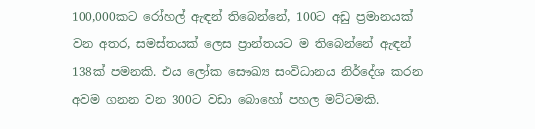100,000කට රෝහල් ඇඳන් තිබෙන්නේ, 100ට අඩු ප්‍රමානයක් වන අතර, සමස්තයක් ලෙස ප්‍රාන්තයට ම තිබෙන්නේ ඇඳන් 138ක් පමනකි. එය ලෝක සෞඛ්‍ය සංවිධානය නිර්දේශ කරන අවම ගනන වන 300ට වඩා බොහෝ පහල මට්ටමකි.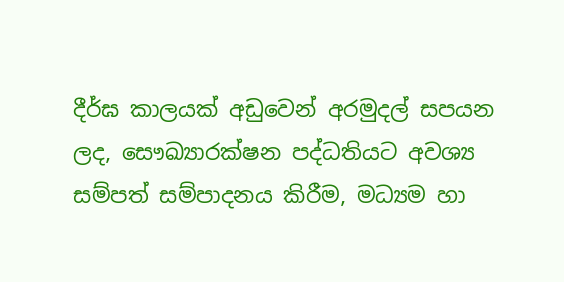දීර්ඝ කාලයක් අඩුවෙන් අරමුදල් සපයන ලද, සෞඛ්‍යාරක්ෂන පද්ධතියට අවශ්‍ය සම්පත් සම්පාදනය කිරීම, මධ්‍යම හා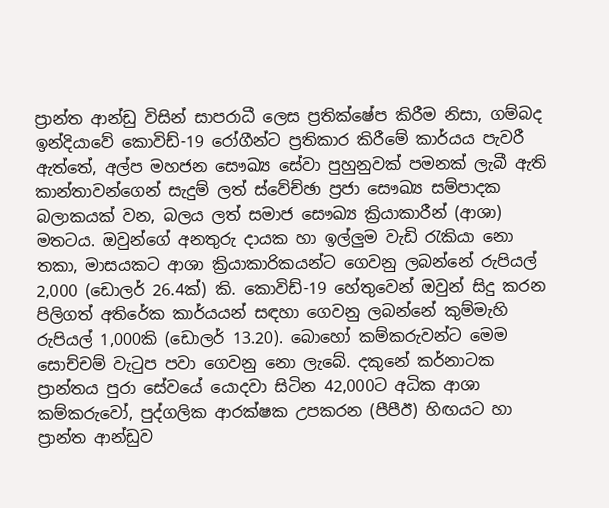ප්‍රාන්ත ආන්ඩු විසින් සාපරාධී ලෙස ප්‍රතික්ෂේප කිරීම නිසා, ගම්බද ඉන්දියාවේ කොවිඩ්-19 රෝගීන්ට ප්‍රතිකාර කිරීමේ කාර්යය පැවරී ඇත්තේ, අල්ප මහජන සෞඛ්‍ය සේවා පුහුනුවක් පමනක් ලැබී ඇති කාන්තාවන්ගෙන් සැදුම් ලත් ස්වේච්ඡා ප්‍රජා සෞඛ්‍ය සම්පාදක බලාකයක් වන, බලය ලත් සමාජ සෞඛ්‍ය ක්‍රියාකාරීන් (ආශා) මතටය. ඔවුන්ගේ අනතුරු දායක හා ඉල්ලුම වැඩි රැකියා නො තකා, මාසයකට ආශා ක්‍රියාකාරිකයන්ට ගෙවනු ලබන්නේ රුපියල් 2,000 (ඩොලර් 26.4ක්) කි. කොවිඩ්-19 හේතුවෙන් ඔවුන් සිදු කරන පිලිගත් අතිරේක කාර්යයන් සඳහා ගෙවනු ලබන්නේ කුම්මැහි රුපියල් 1,000කි (ඩොලර් 13.20). බොහෝ කම්කරුවන්ට මෙම සොච්චම් වැටුප පවා ගෙවනු නො ලැබේ. දකුනේ කර්නාටක ප්‍රාන්තය පුරා සේවයේ යොදවා සිටින 42,000ට අධික ආශා කම්කරුවෝ, පුද්ගලික ආරක්ෂක උපකරන (පීපීඊ) හිඟයට හා ප්‍රාන්ත ආන්ඩුව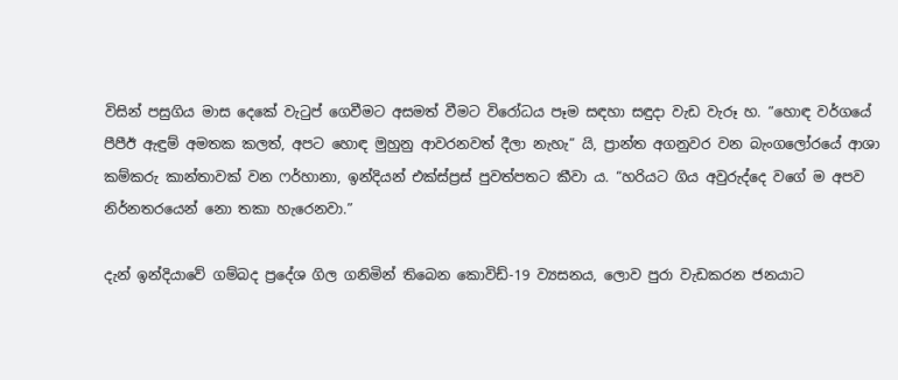විසින් පසුගිය මාස දෙකේ වැටුප් ගෙවීමට අසමත් වීමට විරෝධය පෑම සඳහා සඳුදා වැඩ වැරූ හ. “හොඳ වර්ගයේ පීපීඊ ඇඳුම් අමතක කලත්, අපට හොඳ මුහුනු ආවරනවත් දීලා නැහැ” යි, ප්‍රාන්ත අගනුවර වන බැංගලෝරයේ ආශා කම්කරු කාන්තාවක් වන ෆර්හානා, ඉන්දියන් එක්ස්ප්‍රස් පුවත්පතට කීවා ය. “හරියට ගිය අවුරුද්දෙ වගේ ම අපව නිර්නතරයෙන් නො තකා හැරෙනවා.”

දැන් ඉන්දියාවේ ගම්බද ප්‍රදේශ ගිල ගනිමින් තිබෙන කොවිඩ්-19 ව්‍යසනය, ලොව පුරා වැඩකරන ජනයාට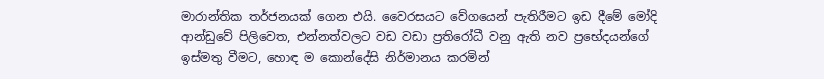මාරාන්තික තර්ජනයක් ගෙන එයි. වෛරසයට වේගයෙන් පැතිරීමට ඉඩ දීමේ මෝදි ආන්ඩුවේ පිලිවෙත, එන්නත්වලට වඩ වඩා ප්‍රතිරෝධී වනු ඇති නව ප්‍රභේදයන්ගේ ඉස්මතු වීමට, හොඳ ම කොන්දේසි නිර්මානය කරමින්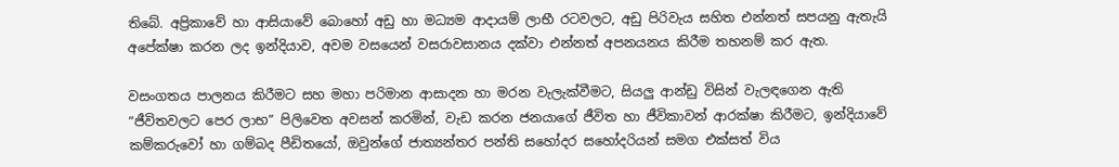තිබේ. අප්‍රිකාවේ හා ආසියාවේ බොහෝ අඩු හා මධ්‍යම ආදායම් ලාභී රටවලට, අඩු පිරිවැය සහිත එන්නත් සපයනු ඇතැයි අපේක්ෂා කරන ලද ඉන්දියාව, අවම වසයෙන් වසරාවසානය දක්වා එන්නත් අපනයනය කිරීම තහනම් කර ඇත.

වසංගතය පාලනය කිරීමට සහ මහා පරිමාන ආසාදන හා මරන වැලැක්වීමට, සියලු ආන්ඩු විසින් වැලඳගෙන ඇති “ජීවිතවලට පෙර ලාභ” පිලිවෙත අවසන් කරමින්, වැඩ කරන ජනයාගේ ජීවිත හා ජීවිකාවන් ආරක්ෂා කිරීමට, ඉන්දියාවේ කම්කරුවෝ හා ගම්බද පීඩිතයෝ, ඔවුන්ගේ ජාත්‍යන්තර පන්ති සහෝදර සහෝදරියන් සමග එක්සත් විය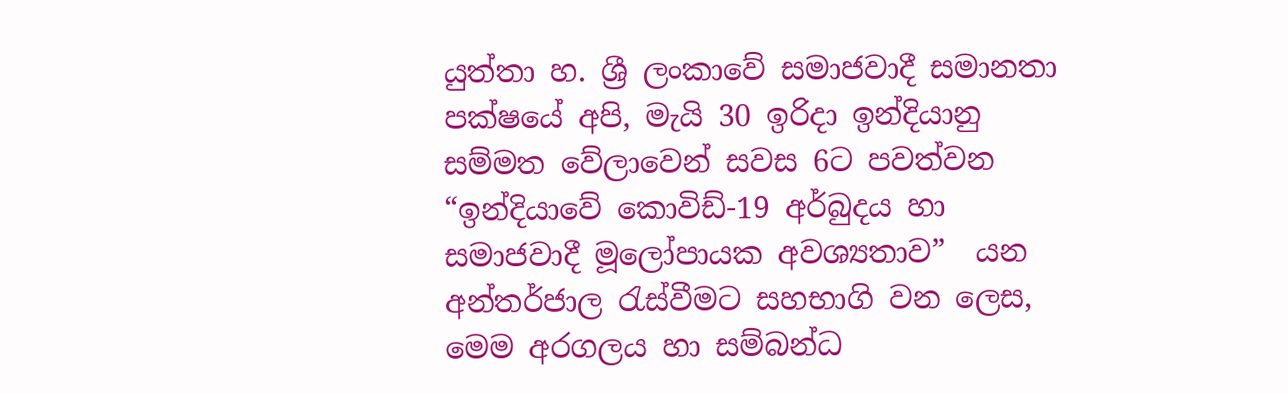යුත්තා හ. ශ්‍රී ලංකාවේ සමාජවාදී සමානතා පක්ෂයේ අපි, මැයි 30 ඉරිදා ඉන්දියානු සම්මත වේලාවෙන් සවස 6ට පවත්වන “ඉන්දියාවේ කොවිඩ්-19 අර්බුදය හා සමාජවාදී මූලෝපායක අවශ්‍යතාව”  යන අන්තර්ජාල රැස්වීමට සහභාගි වන ලෙස, මෙම අරගලය හා සම්බන්ධ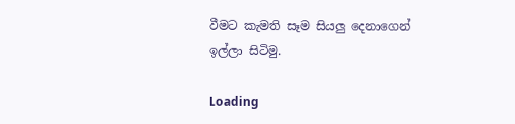වීමට කැමති සෑම සියලු දෙනාගෙන් ඉල්ලා සිටිමු.

Loading